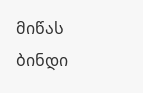მიწას ბინდი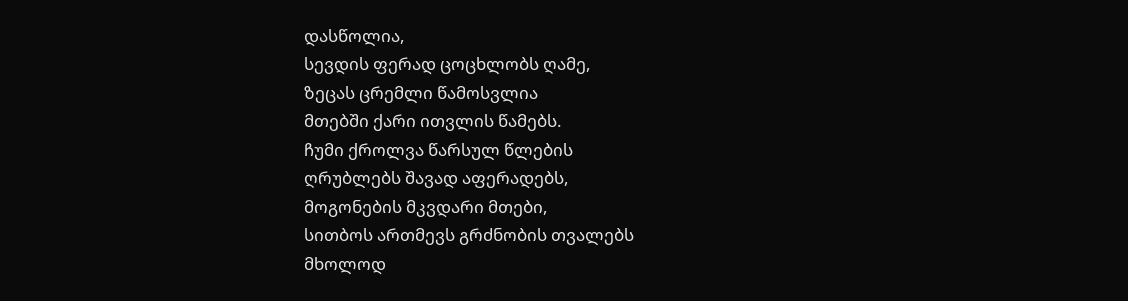დასწოლია,
სევდის ფერად ცოცხლობს ღამე,
ზეცას ცრემლი წამოსვლია
მთებში ქარი ითვლის წამებს.
ჩუმი ქროლვა წარსულ წლების
ღრუბლებს შავად აფერადებს,
მოგონების მკვდარი მთები,
სითბოს ართმევს გრძნობის თვალებს
მხოლოდ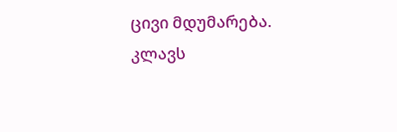ცივი მდუმარება.
კლავს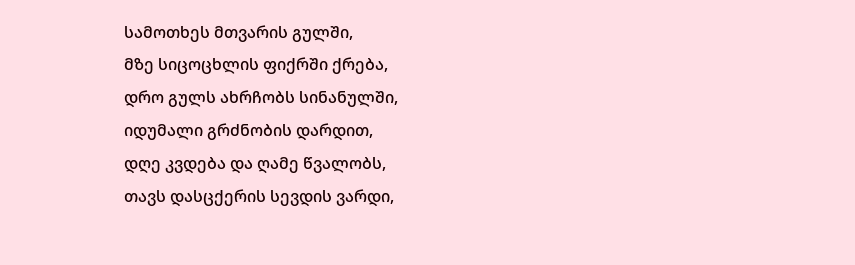სამოთხეს მთვარის გულში,
მზე სიცოცხლის ფიქრში ქრება,
დრო გულს ახრჩობს სინანულში,
იდუმალი გრძნობის დარდით,
დღე კვდება და ღამე წვალობს,
თავს დასცქერის სევდის ვარდი,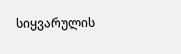სიყვარულის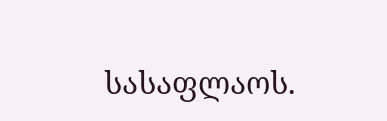სასაფლაოს.